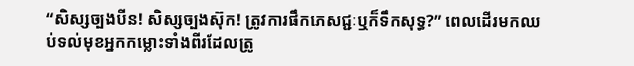“សិស្សច្បងបីន! សិស្សច្បងស៊ុក! ត្រូវការផឹកភេសជ្ជៈឬក៏ទឹកសុទ្ធ?” ពេលដើរមកឈប់ទល់មុខអ្នកកម្លោះទាំងពីរដែលត្រូ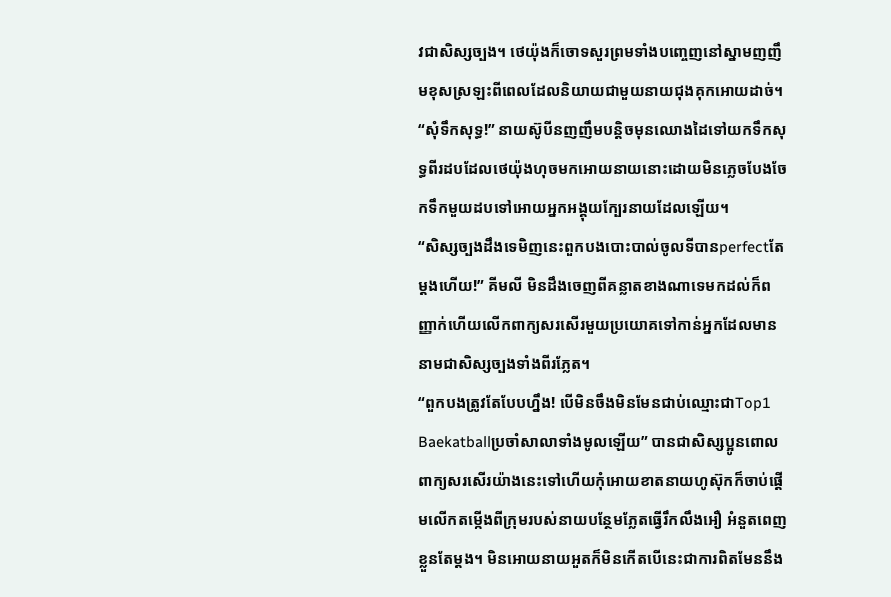វជាសិស្សច្បង។ ថេយ៉ុងក៏ចោទសួរព្រមទាំងបញ្ចេញនៅស្នាមញញឹមខុសស្រឡះពីពេលដែលនិយាយជាមួយនាយជុងគុកអោយដាច់។
“សុំទឹកសុទ្ធ!” នាយស៊ូបីនញញឹមបន្ដិចមុនឈោងដៃទៅយកទឹកសុទ្ធពីរដបដែលថេយ៉ុងហុចមកអោយនាយនោះដោយមិនភ្លេចបែងចែកទឹកមួយដបទៅអោយអ្នកអង្គុយក្បែរនាយដែលឡើយ។
“សិស្សច្បងដឹងទេមិញនេះពួកបងបោះបាល់ចូលទីបានperfectតែម្ដងហើយ!” គីមលី មិនដឹងចេញពីគន្លាតខាងណាទេមកដល់ក៏ពញ្ញាក់ហើយលើកពាក្យសរសើរមួយប្រយោគទៅកាន់អ្នកដែលមាននាមជាសិស្សច្បងទាំងពីរភ្លែត។
“ពួកបងត្រូវតែបែបហ្នឹង! បើមិនចឹងមិនមែនជាប់ឈ្មោះជាTop1 Baekatballប្រចាំសាលាទាំងមូលឡើយ” បានជាសិស្សប្អូនពោលពាក្យសរសើរយ៉ាងនេះទៅហើយកុំអោយខាតនាយហូស៊ុកក៏ចាប់ផ្ដើមលើកតម្កើងពីក្រុមរបស់នាយបន្ថែមភ្លែតធ្វើរឹកលឹងអឿ អំនួតពេញខ្លួនតែម្ដង។ មិនអោយនាយអួតក៏មិនកើតបើនេះជាការពិតមែននឹង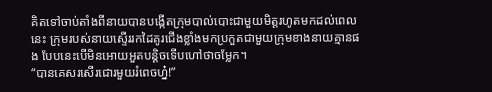គិតទៅចាប់តាំងពីនាយបានបង្កើតក្រុមបាល់បោះជាមួយមិត្តរហូតមកដល់ពេលនេះ ក្រុមរបស់នាយស្ទើររកដៃគូរជើងខ្លាំងមកប្រកួតជាមួយក្រុមខាងនាយគ្មានផង បែបនេះបើមិនអោយអួតបន្ដិចទើបហៅថាចម្លែក។
“បានគេសរសើរជោរមួយរំពេចហ្ន៎!”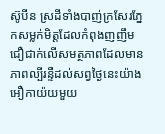ស៊ូបីន ស្រដីទាំងបាញ់ក្រសែរភ្នែកសម្លក់មិត្តដែលកំពុងញញឹមជឿជាក់លើសមត្ថភាពដែលមានភាពល្បីរន្ទឺដល់សព្វថ្ងៃនេះយ៉ាងអឿកាយ៉យមួយ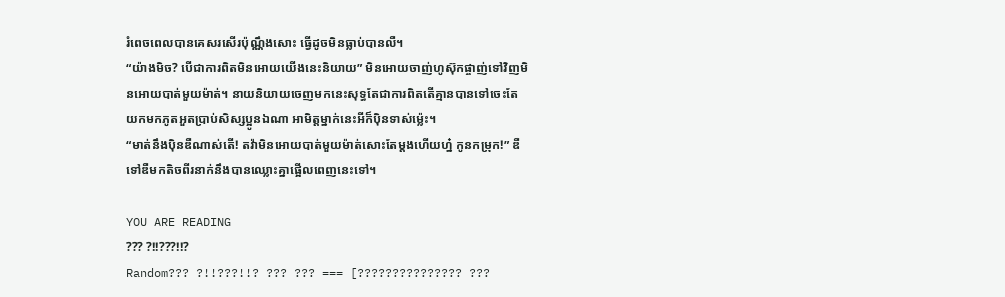រំពេចពេលបានគេសរសើរប៉ុណ្ណឹងសោះ ធ្វើដូចមិនធ្លាប់បានលឺ។
“យ៉ាងមិច? បើជាការពិតមិនអោយយើងនេះនិយាយ” មិនអោយចាញ់ហូស៊ុកផ្ចាញ់ទៅវិញមិនអោយបាត់មួយម៉ាត់។ នាយនិយាយចេញមកនេះសុទ្ធតែជាការពិតតើគ្មានបានទៅចេះតែយកមកភូតអួតប្រាប់សិស្សប្អូនឯណា អាមិត្តម្នាក់នេះអីក៏ប៉ិនទាស់ម្ល៉េះ។
“មាត់នឹងប៉ិនឌឺណាស់តើ! តវ៉ាមិនអោយបាត់មួយម៉ាត់សោះតែម្ដងហើយហ្ន៎ កូនកម្រុក!” ឌឺទៅឌឺមកតិចពីរនាក់នឹងបានឈ្លោះគ្នាផ្អើលពេញនេះទៅ។

YOU ARE READING
??? ?!!???!!?
Random??? ?!!???!!? ??? ??? === [??????????????? ???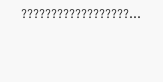??????????????????...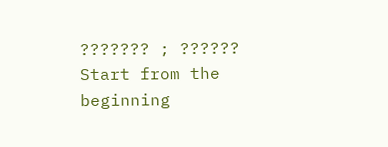??????? ; ??????
Start from the beginning